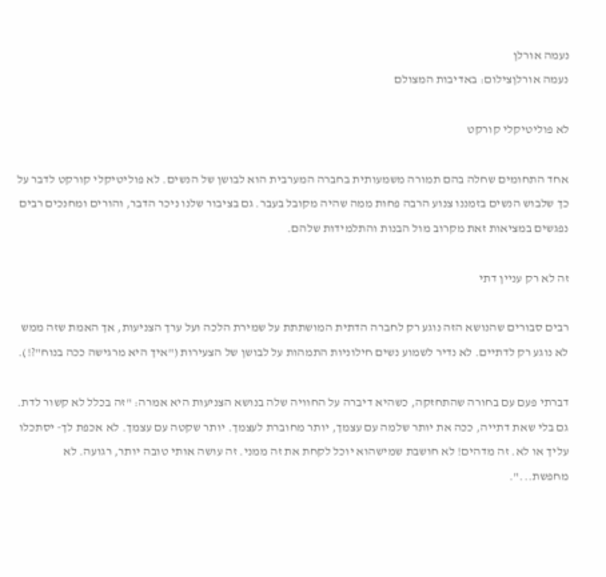נעמה אורלן
נעמה אורלןצילום: באדיבות המצולם

לא פוליטיקלי קורקט

אחד התחומים שחלה בהם תמורה משמעותית בחברה המערבית הוא לבושן של הנשים. לא פוליטיקלי קורקט לדבר על כך שלבוש הנשים בזמננו צנוע הרבה פחות ממה שהיה מקובל בעבר. גם בציבור שלנו ניכר הדבר, והורים ומחנכים רבים נפגשים במציאות זאת מקרוב מול הבנות והתלמידות שלהם.

זה לא רק עניין דתי

רבים סבורים שהנושא הזה נוגע רק לחברה הדתית המושתתת על שמירת הלכה ועל ערך הצניעות, אך האמת שזה ממש לא נוגע רק לדתיים. לא נדיר לשמוע נשים חילוניות התמהות על לבושן של הצעירות ("איך היא מרגישה ככה בנוח"?!).

דברתי פעם עם בחורה שהתחזקה, כשהיא דיברה על החוויה שלה בנושא הצניעות היא אמרה: "זה בכלל לא קשור לדת. גם בלי שאת דתייה, ככה את יותר שלמה עם עצמך, יותר מחוברת לעצמך. יותר שקטה עם עצמך. לא אכפת לך- יסתכלו עליך או לא. זה מדהים! לא חושבת שמישהוא יוכל לקחת את זה ממני. זה עושה אותי טובה יותר, רגועה. לא מחפשת...".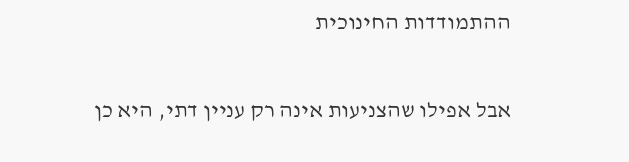ההתמודדות החינוכית

אבל אפילו שהצניעות אינה רק עניין דתי, היא כן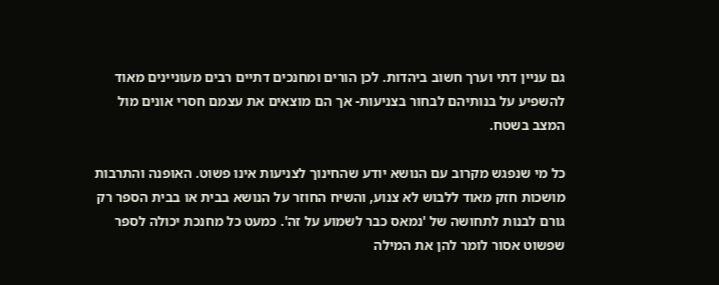גם עניין דתי וערך חשוב ביהדות. לכן הורים ומחנכים דתיים רבים מעוניינים מאוד להשפיע על בנותיהם לבחור בצניעות- אך הם מוצאים את עצמם חסרי אונים מול המצב בשטח.

כל מי שנפגש מקרוב עם הנושא יודע שהחינוך לצניעות אינו פשוט. האופנה והתרבות מושכות חזק מאוד ללבוש לא צנוע, והשיח החוזר על הנושא בבית או בבית הספר רק גורם לבנות לתחושה של 'נמאס כבר לשמוע על זה'. כמעט כל מחנכת יכולה לספר שפשוט אסור לומר להן את המילה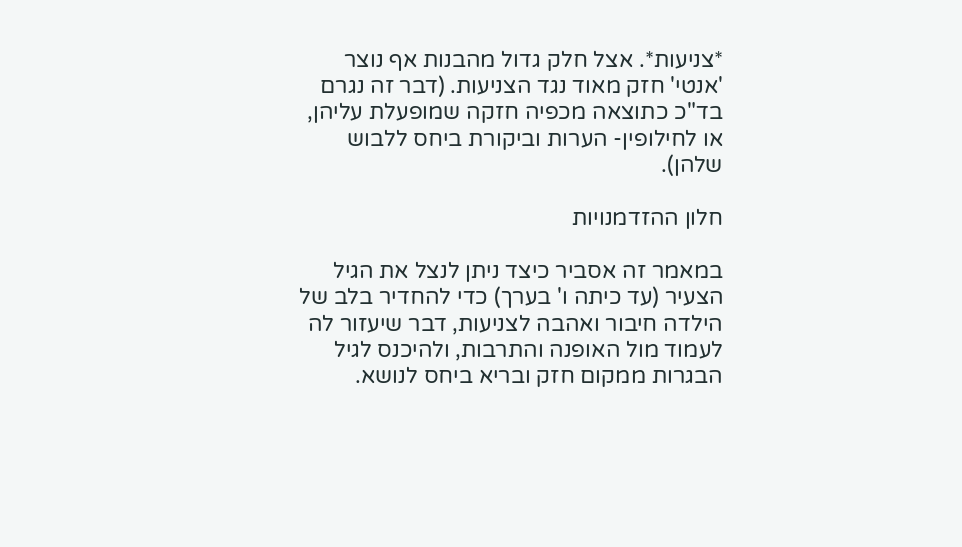*צניעות*. אצל חלק גדול מהבנות אף נוצר 'אנטי' חזק מאוד נגד הצניעות. (דבר זה נגרם בד"כ כתוצאה מכפיה חזקה שמופעלת עליהן, או לחילופין- הערות וביקורת ביחס ללבוש שלהן).

חלון ההזדמנויות

במאמר זה אסביר כיצד ניתן לנצל את הגיל הצעיר (עד כיתה ו' בערך) כדי להחדיר בלב של הילדה חיבור ואהבה לצניעות, דבר שיעזור לה לעמוד מול האופנה והתרבות, ולהיכנס לגיל הבגרות ממקום חזק ובריא ביחס לנושא.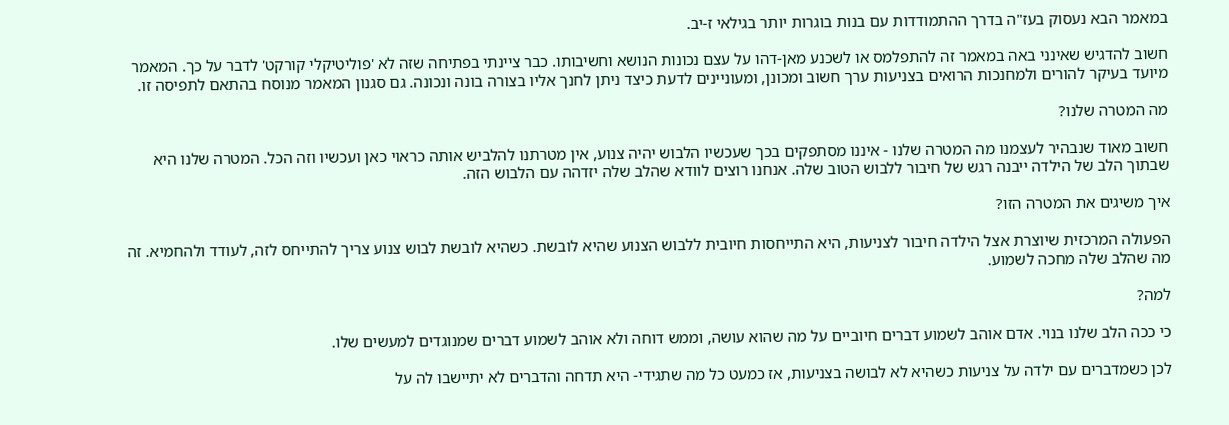במאמר הבא נעסוק בעז"ה בדרך ההתמודדות עם בנות בוגרות יותר בגילאי ז-יב.

חשוב להדגיש שאינני באה במאמר זה להתפלמס או לשכנע מאן-דהו על עצם נכונות הנושא וחשיבותו. כבר ציינתי בפתיחה שזה לא 'פוליטיקלי קורקט' לדבר על כך. המאמר מיועד בעיקר להורים ולמחנכות הרואים בצניעות ערך חשוב ומכונן, ומעוניינים לדעת כיצד ניתן לחנך אליו בצורה בונה ונכונה. גם סגנון המאמר מנוסח בהתאם לתפיסה זו.

מה המטרה שלנו?

חשוב מאוד שנבהיר לעצמנו מה המטרה שלנו - איננו מסתפקים בכך שעכשיו הלבוש יהיה צנוע, אין מטרתנו להלביש אותה כראוי כאן ועכשיו וזה הכל. המטרה שלנו היא שבתוך הלב של הילדה ייבנה רגש של חיבור ללבוש הטוב שלה. אנחנו רוצים לוודא שהלב שלה יזדהה עם הלבוש הזה.

איך משיגים את המטרה הזו?

הפעולה המרכזית שיוצרת אצל הילדה חיבור לצניעות, היא התייחסות חיובית ללבוש הצנוע שהיא לובשת. כשהיא לובשת לבוש צנוע צריך להתייחס לזה, לעודד ולהחמיא. זה מה שהלב שלה מחכה לשמוע.

למה?

כי ככה הלב שלנו בנוי. אדם אוהב לשמוע דברים חיוביים על מה שהוא עושה, וממש דוחה ולא אוהב לשמוע דברים שמנוגדים למעשים שלו.

לכן כשמדברים עם ילדה על צניעות כשהיא לא לבושה בצניעות, אז כמעט כל מה שתגידי- היא תדחה והדברים לא יתיישבו לה על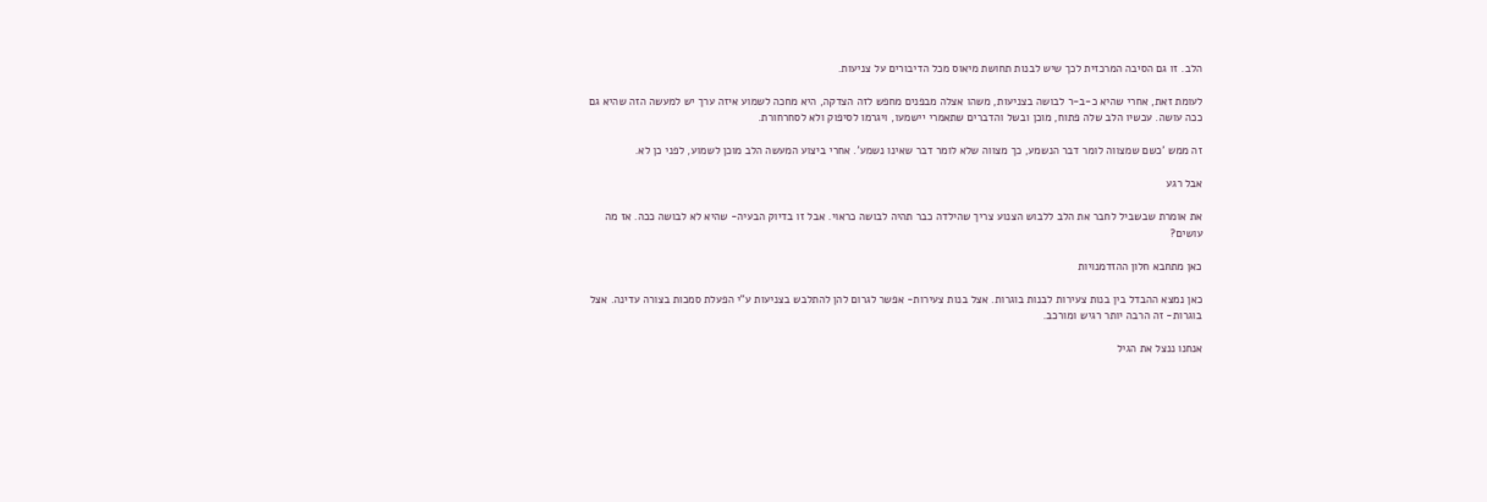הלב. זו גם הסיבה המרכזית לכך שיש לבנות תחושת מיאוס מכל הדיבורים על צניעות.

לעומת זאת, אחרי שהיא כ-ב-ר לבושה בצניעות, משהו אצלה מבפנים מחפש לזה הצדקה, היא מחכה לשמוע איזה ערך יש למעשה הזה שהיא גם ככה עושה. עכשיו הלב שלה פתוח, מוכן ובשל והדברים שתאמרי יישמעו, ויגרמו לסיפוק ולא לסחרחורת.

זה ממש 'כשם שמצווה לומר דבר הנשמע, כך מצווה שלא לומר דבר שאינו נשמע'. אחרי ביצוע המעשה הלב מוכן לשמוע, לפני כן לא.

אבל רגע

את אומרת שבשביל לחבר את הלב ללבוש הצנוע צריך שהילדה כבר תהיה לבושה כראוי. אבל זו בדיוק הבעיה- שהיא לא לבושה ככה. אז מה עושים?

כאן מתחבא חלון ההזדמנויות

כאן נמצא ההבדל בין בנות צעירות לבנות בוגרות. אצל בנות צעירות- אפשר לגרום להן להתלבש בצניעות ע"י הפעלת סמכות בצורה עדינה. אצל בוגרות- זה הרבה יותר רגיש ומורכב.

אנחנו ננצל את הגיל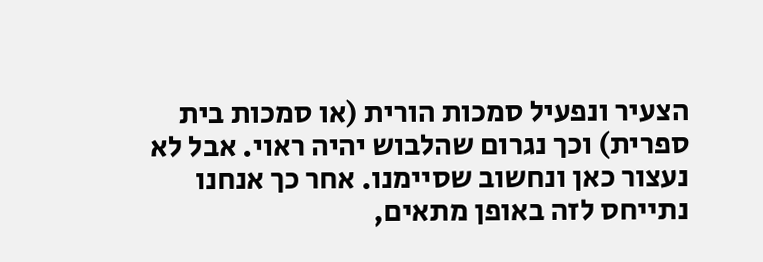הצעיר ונפעיל סמכות הורית (או סמכות בית ספרית) וכך נגרום שהלבוש יהיה ראוי. אבל לא נעצור כאן ונחשוב שסיימנו. אחר כך אנחנו נתייחס לזה באופן מתאים,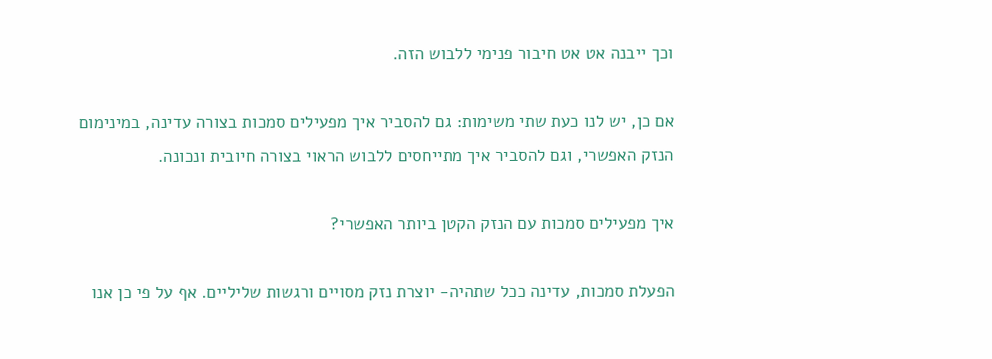וכך ייבנה אט אט חיבור פנימי ללבוש הזה.

אם כן, יש לנו כעת שתי משימות: גם להסביר איך מפעילים סמכות בצורה עדינה, במינימום הנזק האפשרי, וגם להסביר איך מתייחסים ללבוש הראוי בצורה חיובית ונכונה.

איך מפעילים סמכות עם הנזק הקטן ביותר האפשרי?

הפעלת סמכות, עדינה ככל שתהיה- יוצרת נזק מסויים ורגשות שליליים. אף על פי כן אנו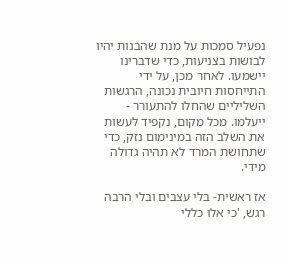נפעיל סמכות על מנת שהבנות יהיו לבושות בצניעות, כדי שדברינו יישמעו. לאחר מכן, על ידי התייחסות חיובית נכונה, הרגשות השליליים שהחלו להתעורר - ייעלמו. מכל מקום, נקפיד לעשות את השלב הזה במינימום נזק, כדי שתחושת המרד לא תהיה גדולה מידי.

אז ראשית- בלי עצבים ובלי הרבה רגש, 'כי אלו כללי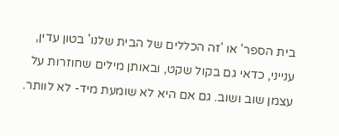בית הספר' או 'זה הכללים של הבית שלנו' בטון עדין, ענייני, כדאי גם בקול שקט, ובאותן מילים שחוזרות על עצמן שוב ושוב. גם אם היא לא שומעת מיד- לא לוותר.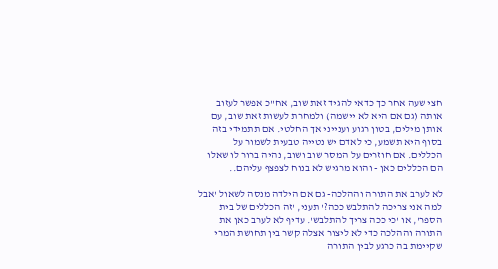חצי שעה אחר כך כדאי להגיד זאת שוב, אח"כ אפשר לעזוב אותה (גם אם היא לא יישמה) ולמחרת לעשות זאת שוב, עם אותן מילים, בטון רגוע וענייני אך החלטי. אם תתמידי בזה בסוף היא תשמע, כי לאדם יש נטייה טבעית לשמור על הכללים. אם חוזרים על המסר שוב ושוב, נהיה ברור לו שאלו הם הכללים כאן - והוא מרגיש לא בנוח לצפצף עליהם..

לא לערב את התורה וההלכה- גם אם הילדה מנסה לשאול 'אבל למה אני צריכה להתלבש ככה?' תעני, 'זה הכללים של בית הספר', או 'כי ככה צריך להתלבש'. עדיף לא לערב כאן את התורה וההלכה כדי לא ליצור אצלה קשר בין תחושת המרי שקיימת בה כרגע לבין התורה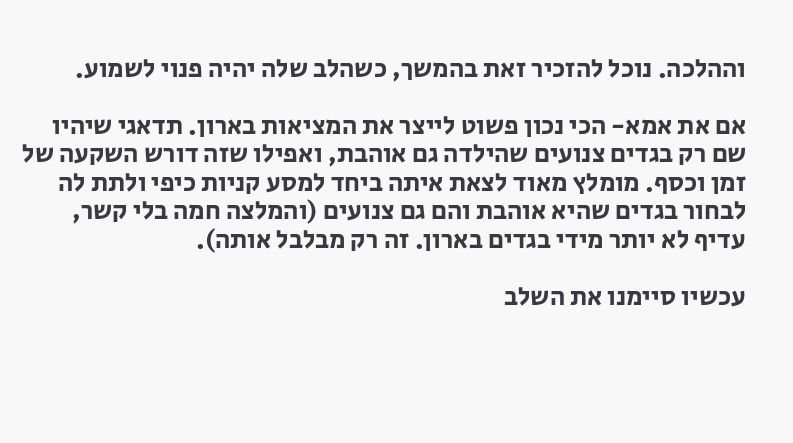וההלכה. נוכל להזכיר זאת בהמשך, כשהלב שלה יהיה פנוי לשמוע.

אם את אמא- הכי נכון פשוט לייצר את המציאות בארון. תדאגי שיהיו שם רק בגדים צנועים שהילדה גם אוהבת, ואפילו שזה דורש השקעה של זמן וכסף. מומלץ מאוד לצאת איתה ביחד למסע קניות כיפי ולתת לה לבחור בגדים שהיא אוהבת והם גם צנועים (והמלצה חמה בלי קשר, עדיף לא יותר מידי בגדים בארון. זה רק מבלבל אותה).

עכשיו סיימנו את השלב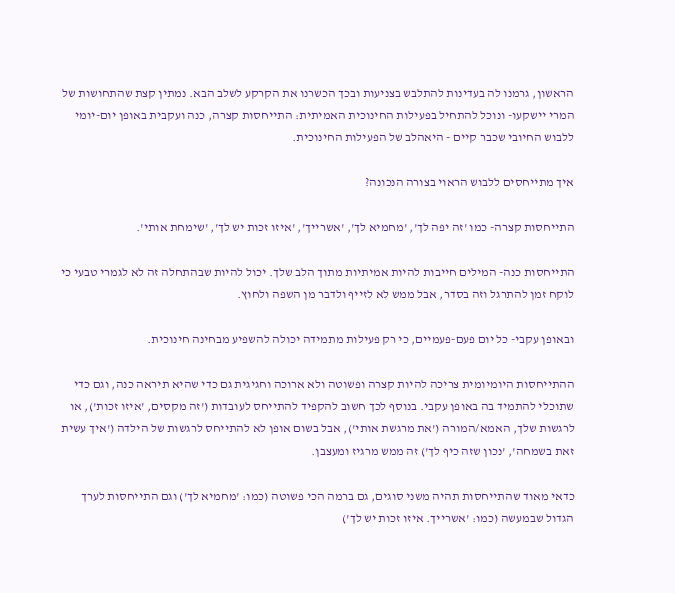הראשון, גרמנו לה בעדינות להתלבש בצניעות ובכך הכשרנו את הקרקע לשלב הבא. נמתין קצת שהתחושות של המרי יישקעו- ונוכל להתחיל בפעילות החינוכית האמיתית: התייחסות קצרה, כנה ועקבית באופן יום-יומי ללבוש החיובי שכבר קיים - היאהלב של הפעילות החינוכית.

איך מתייחסים ללבוש הראוי בצורה הנכונה?

התייחסות קצרה- כמו 'זה יפה לך', 'מחמיא לך', 'אשרייך', 'איזו זכות יש לך', 'שימחת אותי'.

התייחסות כנה- המילים חייבות להיות אמיתיות מתוך הלב שלך. יכול להיות שבהתחלה זה לא לגמרי טבעי כי לוקח זמן להתרגל וזה בסדר, אבל ממש לא לזייף ולדבר מן השפה ולחוץ.

ובאופן עקבי- כל יום פעם-פעמיים, כי רק פעילות מתמידה יכולה להשפיע מבחינה חינוכית.

ההתייחסות היומיומית צריכה להיות קצרה ופשוטה ולא ארוכה וחגיגית גם כדי שהיא תיראה כנה, וגם כדי שתוכלי להתמיד בה באופן עקבי. בנוסף לכך חשוב להקפיד להתייחס לעובדות ('זה מקסים, 'איזו זכות'), או לרגשות שלך, האמא/המורה ('את מרגשת אותי'), אבל בשום אופן לא להתייחס לרגשות של הילדה ('איך עשית זאת בשמחה', 'נכון שזה כיף לך') זה ממש מרגיז ומעצבן.

כדאי מאוד שהתייחסות תהיה משני סוגים, גם ברמה הכי פשוטה (כמו: 'מחמיא לך') וגם התייחסות לערך הגדול שבמעשה (כמו: 'אשרייך. איזו זכות יש לך')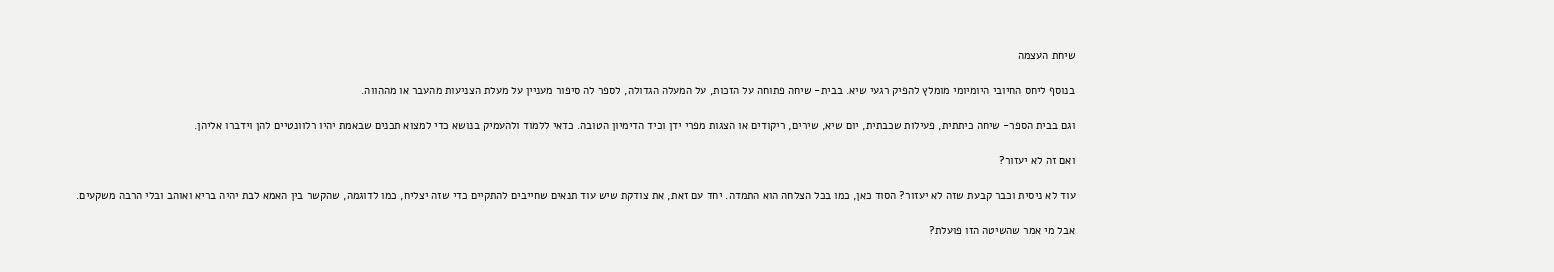שיחת העצמה

בנוסף ליחס החיובי היומיומי מומלץ להפיק רגעי שיא. בבית- שיחה פתוחה על הזכות, על המעלה הגדולה, לספר לה סיפור מעניין על מעלת הצניעות מהעבר או מההווה.

וגם בבית הספר- שיחה כיתתית, פעילות שכבתית, יום שיא, שירים, ריקודים או הצגות מפרי ידן וכיד הדימיון הטובה. כדאי ללמוד ולהעמיק בנושא כדי למצוא תכנים שבאמת יהיו רלוונטיים להן וידברו אליהן.

ואם זה לא יעזור?

עוד לא ניסית וכבר קבעת שזה לא יעזור? הסוד כאן, כמו בכל הצלחה הוא התמדה. יחד עם זאת, את צודקת שיש עוד תנאים שחייבים להתקיים כדי שזה יצליח, כמו לדוגמה, שהקשר בין האמא לבת יהיה בריא ואוהב ובלי הרבה משקעים.

אבל מי אמר שהשיטה הזו פועלת?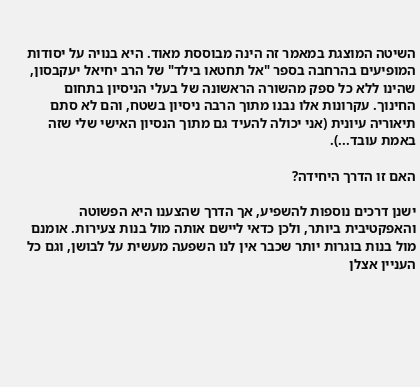השיטה המוצגת במאמר זה הינה מבוססת מאוד. היא בנויה על יסודות המופיעים בהרחבה בספר "אל תחטאו בילד" של הרב יחיאל יעקבסון, שהינו ללא כל ספק מהשורה הראשונה של בעלי הניסיון בתחום החינוך. עקרונות אלו נבנו מתוך הרבה ניסיון בשטח, והם לא סתם תיאוריה עיונית (אני יכולה להעיד גם מתוך הנסיון האישי שלי שזה באמת עובד...).

האם זו הדרך היחידה?

ישנן דרכים נוספות להשפיע, אך הדרך שהצענו היא הפשוטה והאפקטיבית ביותר, ולכן כדאי ליישם אותה מול בנות צעירות. אומנם מול בנות בוגרות יותר שכבר אין לנו השפעה מעשית על לבושן, וגם כל העניין אצלן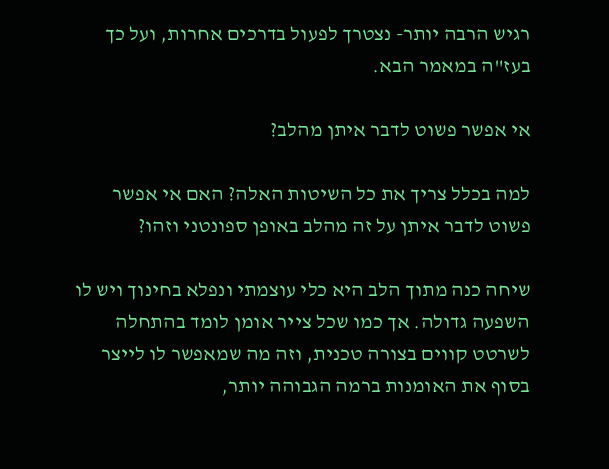רגיש הרבה יותר- נצטרך לפעול בדרכים אחרות, ועל כך בעז"ה במאמר הבא.

אי אפשר פשוט לדבר איתן מהלב?

למה בכלל צריך את כל השיטות האלה? האם אי אפשר פשוט לדבר איתן על זה מהלב באופן ספונטני וזהו?

שיחה כנה מתוך הלב היא כלי עוצמתי ונפלא בחינוך ויש לו השפעה גדולה. אך כמו שכל צייר אומן לומד בהתחלה לשרטט קווים בצורה טכנית, וזה מה שמאפשר לו לייצר בסוף את האומנות ברמה הגבוהה יותר,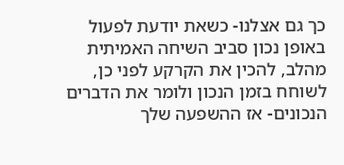כך גם אצלנו- כשאת יודעת לפעול באופן נכון סביב השיחה האמיתית מהלב, להכין את הקרקע לפני כן, לשוחח בזמן הנכון ולומר את הדברים הנכונים- אז ההשפעה שלך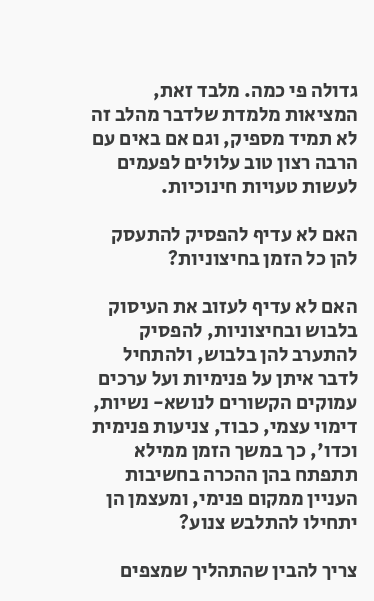גדולה פי כמה. מלבד זאת, המציאות מלמדת שלדבר מהלב זה לא תמיד מספיק, וגם אם באים עם הרבה רצון טוב עלולים לפעמים לעשות טעויות חינוכיות.

האם לא עדיף להפסיק להתעסק להן כל הזמן בחיצוניות?

האם לא עדיף לעזוב את העיסוק בלבוש ובחיצוניות, להפסיק להתערב להן בלבוש, ולהתחיל לדבר איתן על פנימיות ועל ערכים עמוקים הקשורים לנושא- נשיות, דימוי עצמי, כבוד, צניעות פנימית וכדו', כך במשך הזמן ממילא תתפתח בהן ההכרה בחשיבות העניין ממקום פנימי, ומעצמן הן יתחילו להתלבש צנוע?

צריך להבין שהתהליך שמצפים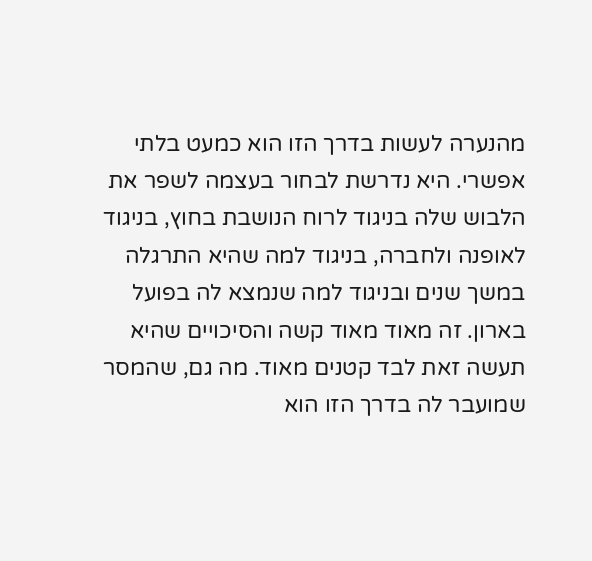מהנערה לעשות בדרך הזו הוא כמעט בלתי אפשרי. היא נדרשת לבחור בעצמה לשפר את הלבוש שלה בניגוד לרוח הנושבת בחוץ, בניגוד לאופנה ולחברה, בניגוד למה שהיא התרגלה במשך שנים ובניגוד למה שנמצא לה בפועל בארון. זה מאוד מאוד קשה והסיכויים שהיא תעשה זאת לבד קטנים מאוד. מה גם, שהמסר שמועבר לה בדרך הזו הוא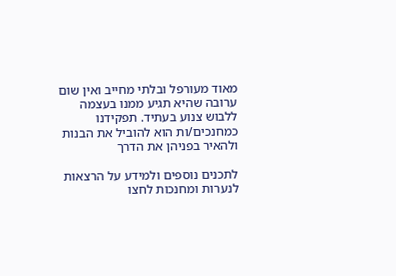מאוד מעורפל ובלתי מחייב ואין שום ערובה שהיא תגיע ממנו בעצמה ללבוש צנוע בעתיד. תפקידנו כמחנכים/ות הוא להוביל את הבנות ולהאיר בפניהן את הדרך

לתכנים נוספים ולמידע על הרצאות לנערות ומחנכות לחצו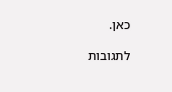כאן.

לתגובות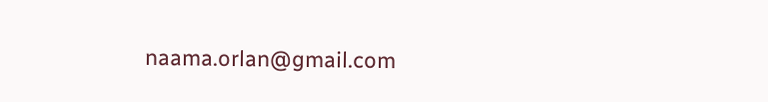naama.orlan@gmail.com